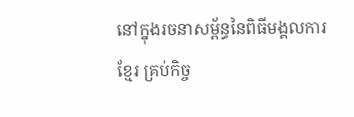នៅក្នុងរចនាសម្ព័ន្ធនៃពិធីមង្គលការខ្មែរ គ្រប់កិច្ច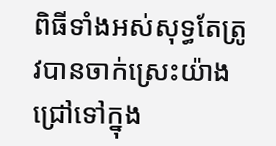ពិធីទាំងអស់សុទ្ធតែត្រូវបានចាក់ស្រេះយ៉ាងជ្រៅទៅក្នុង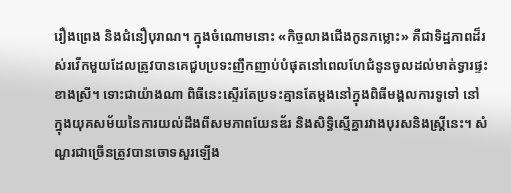រឿងព្រេង និងជំនឿបុរាណ។ ក្នុងចំណោមនោះ «កិច្ចលាងជើងកូនកម្លោះ» គឺជាទិដ្ឋភាពដ៏រស់រវើកមួយដែលត្រូវបានគេជួបប្រទះញឹកញាប់បំផុតនៅពេលហែជំនូនចូលដល់មាត់ទ្វារផ្ទះខាងស្រី។ ទោះជាយ៉ាងណា ពិធីនេះស្ទើរតែប្រទះគ្មានតែម្ដងនៅក្នុងពិធីមង្គលការទូទៅ នៅក្នុងយុគសម័យនៃការយល់ដឹងពីសមភាពយែនឌ័រ និងសិទ្ធិស្មើគ្នារវាងបុរសនិងស្ត្រីនេះ។ សំណួរជាច្រើនត្រូវបានចោទសួរឡើង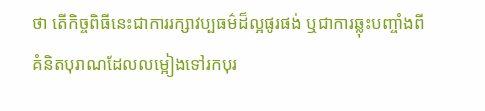ថា តើកិច្ចពិធីនេះជាការរក្សាវប្បធម៌ដ៏ល្អផូរផង់ ឬជាការឆ្លុះបញ្ចាំងពីគំនិតបុរាណដែលលម្អៀងទៅរកបុរ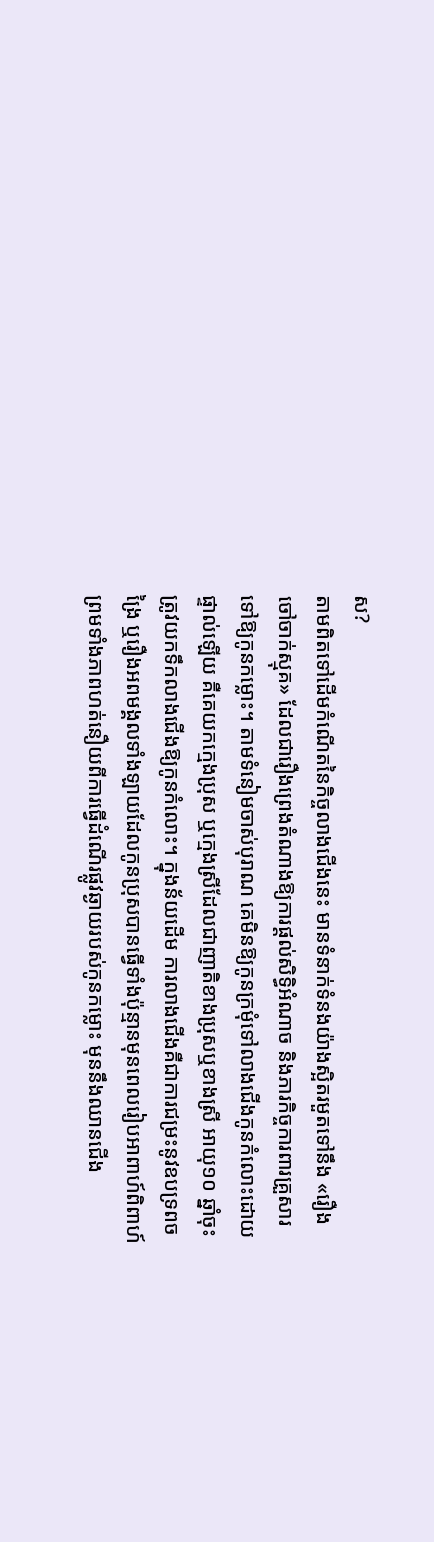ស?
តាមពិតទៅដើមកំណើតនៃកិច្ចលាងជើងនេះ មានទំនាក់ទំនងយ៉ាងស្អិតរមួតទៅនឹង «រឿងចៅចាក់ស្មុគ» ដែលជារឿងព្រេងតំណាងឱ្យការផ្តល់សិទ្ធិអំណាច និងភារកិច្ចការពារគ្រួសារទៅឱ្យកូនកម្លោះ។ តាមទំនៀមចាស់បុរាណ គេមិនឱ្យកូនក្រមុំទៅលាងជើងកូនកំលោះដោយផ្ទាល់ឡើយ គឺគេយកក្មេងប្រុស ឬក្មេងស្រីដែលជាញាតិខាងប្រុសឬខាងស្រី អាយុ១០ ឆ្នាំចុះ ត្រូវយកទឹកលាងជើងឱ្យកូនកំលោះ។ ក្នុងន័យដើម ការលាងជើងគឺជាការជម្រះនូវឧបទ្រពចង្រៃ ឬរឿងអពមង្គលទាំងឡាយដែលកូនប្រុសបានធ្វើទាំងប៉ុន្មានមុនពេលរៀបអាពាហ៍ពិពាហ៍ ព្រមទាំងភាពហត់នឿយពីការធ្វើដំណើរផ្លូវឆ្ងាយរបស់កូនកម្លោះ មុននឹងឈានជើង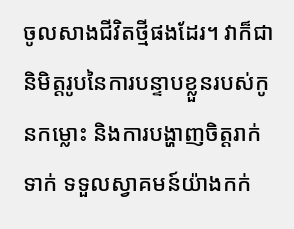ចូលសាងជីវិតថ្មីផងដែរ។ វាក៏ជានិមិត្តរូបនៃការបន្ទាបខ្លួនរបស់កូនកម្លោះ និងការបង្ហាញចិត្តរាក់ទាក់ ទទួលស្វាគមន៍យ៉ាងកក់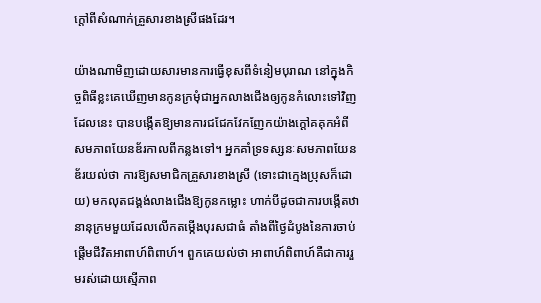ក្តៅពីសំណាក់គ្រួសារខាងស្រីផងដែរ។

យ៉ាងណាមិញដោយសារមានការធ្វើខុសពីទំនៀមបុរាណ នៅក្នុងកិច្ចពិធីខ្លះគេឃើញមានកូនក្រមុំជាអ្នកលាងជើងឲ្យកូនកំលោះទៅវិញ ដែលនេះ បានបង្កើតឱ្យមានការជជែកវែកញែកយ៉ាងក្តៅគគុកអំពីសមភាពយែនឌ័រកាលពីកន្លងទៅ។ អ្នកគាំទ្រទស្សនៈសមភាពយែនឌ័រយល់ថា ការឱ្យសមាជិកគ្រួសារខាងស្រី (ទោះជាក្មេងប្រុសក៏ដោយ) មកលុតជង្គង់លាងជើងឱ្យកូនកម្លោះ ហាក់បីដូចជាការបង្កើតឋានានុក្រមមួយដែលលើកតម្កើងបុរសជាធំ តាំងពីថ្ងៃដំបូងនៃការចាប់ផ្តើមជីវិតអាពាហ៍ពិពាហ៍។ ពួកគេយល់ថា អាពាហ៍ពិពាហ៍គឺជាការរួមរស់ដោយស្មើភាព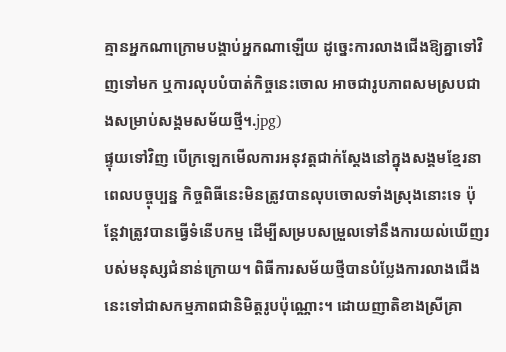គ្មានអ្នកណាក្រោមបង្គាប់អ្នកណាឡើយ ដូច្នេះការលាងជើងឱ្យគ្នាទៅវិញទៅមក ឬការលុបបំបាត់កិច្ចនេះចោល អាចជារូបភាពសមស្របជាងសម្រាប់សង្គមសម័យថ្មី។.jpg)
ផ្ទុយទៅវិញ បើក្រឡេកមើលការអនុវត្តជាក់ស្តែងនៅក្នុងសង្គមខ្មែរនាពេលបច្ចុប្បន្ន កិច្ចពិធីនេះមិនត្រូវបានលុបចោលទាំងស្រុងនោះទេ ប៉ុន្តែវាត្រូវបានធ្វើទំនើបកម្ម ដើម្បីសម្របសម្រួលទៅនឹងការយល់ឃើញរបស់មនុស្សជំនាន់ក្រោយ។ ពិធីការសម័យថ្មីបានបំប្លែងការលាងជើងនេះទៅជាសកម្មភាពជានិមិត្តរូបប៉ុណ្ណោះ។ ដោយញាតិខាងស្រីគ្រា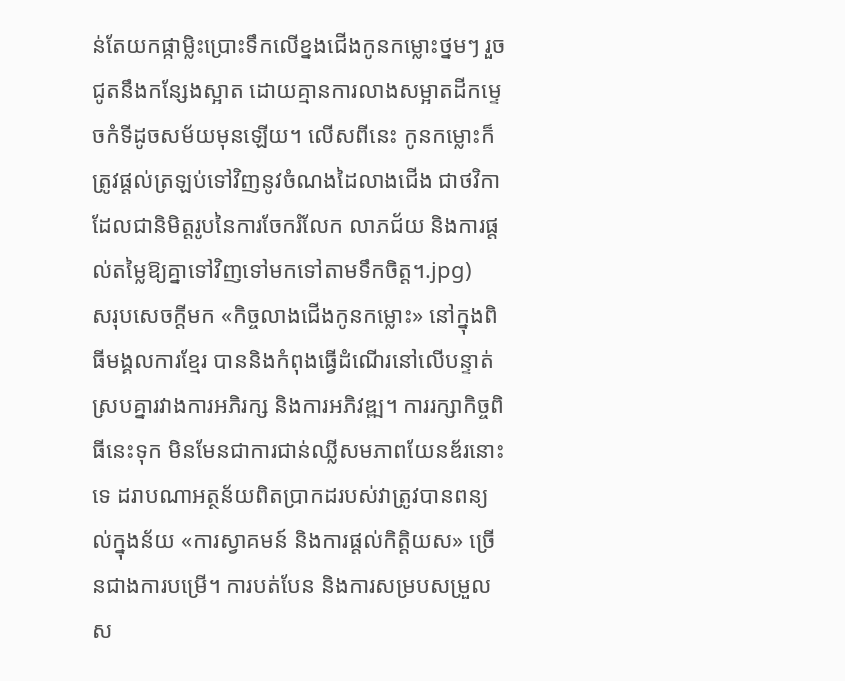ន់តែយកផ្កាម្លិះប្រោះទឹកលើខ្នងជើងកូនកម្លោះថ្នមៗ រួចជូតនឹងកន្សែងស្អាត ដោយគ្មានការលាងសម្អាតដីកម្ទេចកំទីដូចសម័យមុនឡើយ។ លើសពីនេះ កូនកម្លោះក៏ត្រូវផ្តល់ត្រឡប់ទៅវិញនូវចំណងដៃលាងជើង ជាថវិកា ដែលជានិមិត្តរូបនៃការចែករំលែក លាភជ័យ និងការផ្តល់តម្លៃឱ្យគ្នាទៅវិញទៅមកទៅតាមទឹកចិត្ត។.jpg)
សរុបសេចក្តីមក «កិច្ចលាងជើងកូនកម្លោះ» នៅក្នុងពិធីមង្គលការខ្មែរ បាននិងកំពុងធ្វើដំណើរនៅលើបន្ទាត់ស្របគ្នារវាងការអភិរក្ស និងការអភិវឌ្ឍ។ ការរក្សាកិច្ចពិធីនេះទុក មិនមែនជាការជាន់ឈ្លីសមភាពយែនឌ័រនោះទេ ដរាបណាអត្ថន័យពិតប្រាកដរបស់វាត្រូវបានពន្យល់ក្នុងន័យ «ការស្វាគមន៍ និងការផ្តល់កិត្តិយស» ច្រើនជាងការបម្រើ។ ការបត់បែន និងការសម្របសម្រួលស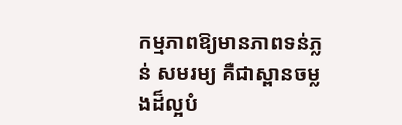កម្មភាពឱ្យមានភាពទន់ភ្លន់ សមរម្យ គឺជាស្ពានចម្លងដ៏ល្អបំ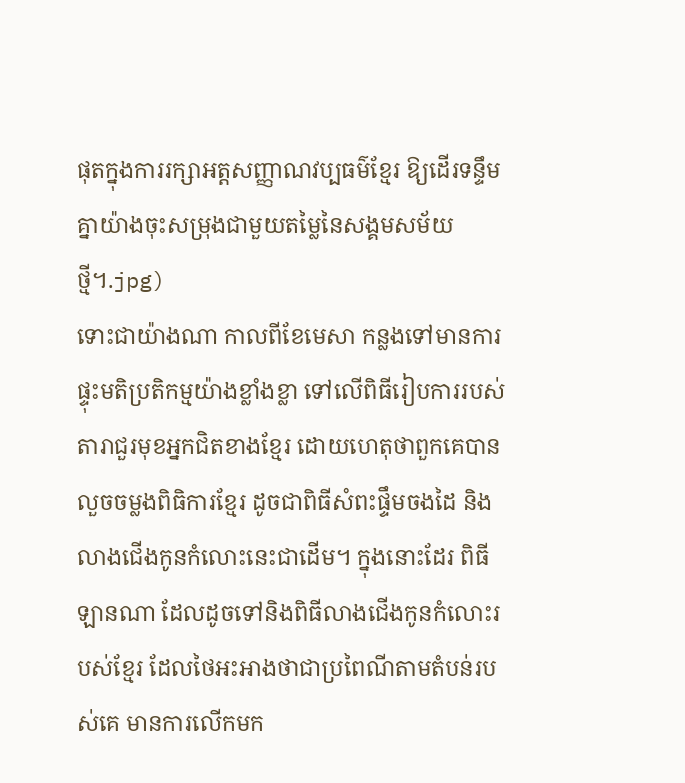ផុតក្នុងការរក្សាអត្តសញ្ញាណវប្បធម៌ខ្មែរ ឱ្យដើរទន្ទឹមគ្នាយ៉ាងចុះសម្រុងជាមួយតម្លៃនៃសង្គមសម័យថ្មី។.jpg)
ទោះជាយ៉ាងណា កាលពីខែមេសា កន្លងទៅមានការផ្ទុះមតិប្រតិកម្មយ៉ាងខ្លាំងខ្លា ទៅលើពិធីរៀបការរបស់តារាជួរមុខអ្នកជិតខាងខ្មែរ ដោយហេតុថាពួកគេបានលួចចម្លងពិធិការខ្មែរ ដូចជាពិធីសំពះផ្ទឹមចងដៃ និងលាងជើងកូនកំលោះនេះជាដើម។ ក្នុងនោះដែរ ពិធីឡានណា ដែលដូចទៅនិងពិធីលាងជើងកូនកំលោះរបស់ខ្មែរ ដែលថៃអះអាងថាជាប្រពៃណីតាមតំបន់របស់គេ មានការលើកមក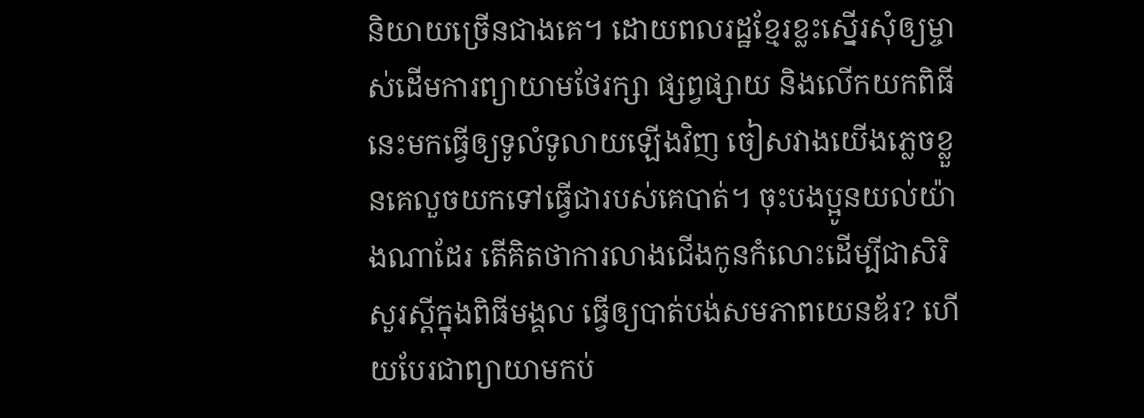និយាយច្រើនជាងគេ។ ដោយពលរដ្ឋខ្មែរខ្លះស្នើរសុំឲ្យម្ចាស់ដើមការព្យាយាមថែរក្សា ផ្សព្វផ្សាយ និងលើកយកពិធីនេះមកធ្វើឲ្យទូលំទូលាយឡើងវិញ ចៀសវាងយើងភ្លេចខ្លួនគេលួចយកទៅធ្វើជារបស់គេបាត់។ ចុះបងប្អូនយល់យ៉ាងណាដែរ តើគិតថាការលាងជើងកូនកំលោះដើម្បីជាសិរិសួរស្ដីក្នុងពិធីមង្គល ធ្វើឲ្យបាត់បង់សមភាពយេនឌ័រ? ហើយបែរជាព្យាយាមកប់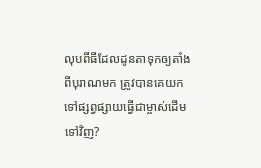លុបពីធីដែលដូនតាទុកឲ្យតាំងពីបុរាណមក ត្រូវបានគេយកទៅផ្សព្វផ្សាយធ្វើជាម្ចាស់ដើមទៅវិញ?